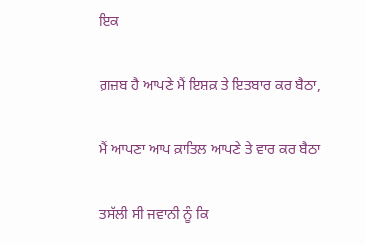ਇਕ

ਗ਼ਜ਼ਬ ਹੈ ਆਪਣੇ ਮੈਂ ਇਸ਼ਕ਼ ਤੇ ਇਤਬਾਰ ਕਰ ਬੈਠਾ,

ਮੈਂ ਆਪਣਾ ਆਪ ਕ਼ਾਤਿਲ ਆਪਣੇ ਤੇ ਵਾਰ ਕਰ ਬੈਠਾ

ਤਸੱਲੀ ਸੀ ਜਵਾਨੀ ਨੂੰ ਕਿ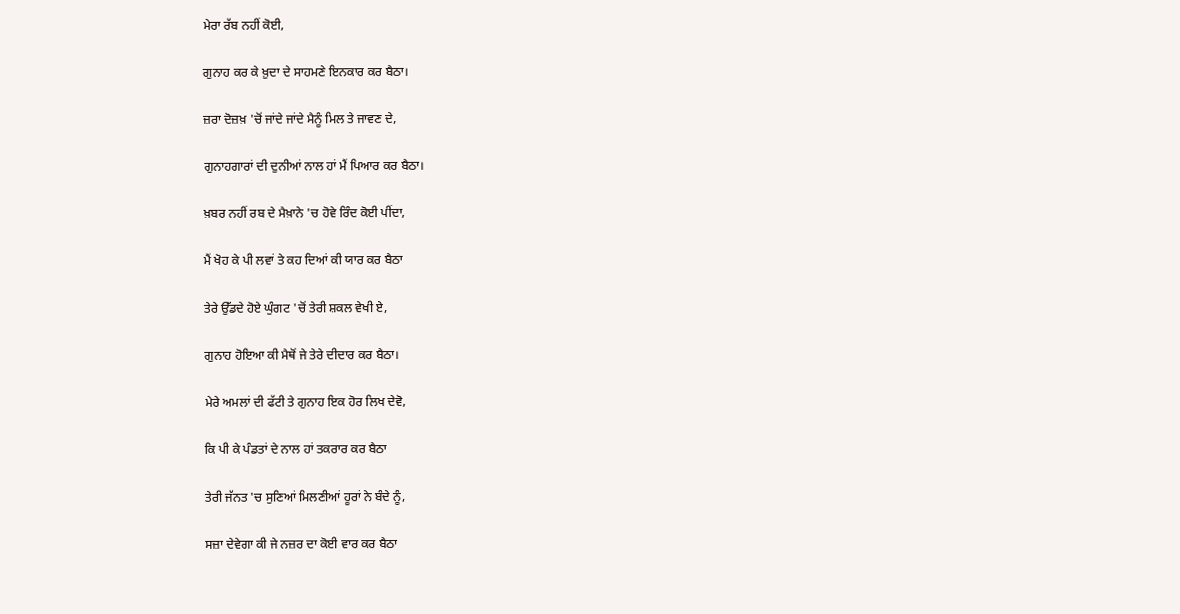ਮੇਰਾ ਰੱਬ ਨਹੀਂ ਕੋਈ,

ਗੁਨਾਹ ਕਰ ਕੇ ਖ਼ੁਦਾ ਦੇ ਸਾਹਮਣੇ ਇਨਕਾਰ ਕਰ ਬੈਠਾ।

ਜ਼ਰਾ ਦੋਜ਼ਖ਼ 'ਚੋਂ ਜਾਂਦੇ ਜਾਂਦੇ ਮੈਨੂੰ ਮਿਲ ਤੇ ਜਾਵਣ ਦੇ,

ਗੁਨਾਹਗਾਰਾਂ ਦੀ ਦੁਨੀਆਂ ਨਾਲ ਹਾਂ ਮੈਂ ਪਿਆਰ ਕਰ ਬੈਠਾ।

ਖ਼ਬਰ ਨਹੀਂ ਰਬ ਦੇ ਮੈਖ਼ਾਨੇ 'ਚ ਹੋਵੇ ਰਿੰਦ ਕੋਈ ਪੀਂਦਾ,

ਮੈਂ ਖੋਹ ਕੇ ਪੀ ਲਵਾਂ ਤੇ ਕਹ ਦਿਆਂ ਕੀ ਯਾਰ ਕਰ ਬੈਠਾ

ਤੇਰੇ ਉੱਡਦੇ ਹੋਏ ਘੁੰਗਟ 'ਚੋਂ ਤੇਰੀ ਸ਼ਕਲ ਵੇਖੀ ਏ,

ਗੁਨਾਹ ਹੋਇਆ ਕੀ ਮੈਥੋਂ ਜੇ ਤੇਰੇ ਦੀਦਾਰ ਕਰ ਬੈਠਾ।

ਮੇਰੇ ਅਮਲਾਂ ਦੀ ਫੱਟੀ ਤੇ ਗੁਨਾਹ ਇਕ ਹੋਰ ਲਿਖ ਦੇਵੋ,

ਕਿ ਪੀ ਕੇ ਪੰਡਤਾਂ ਦੇ ਨਾਲ ਹਾਂ ਤਕਰਾਰ ਕਰ ਬੈਠਾ

ਤੇਰੀ ਜੱਨਤ 'ਚ ਸੁਣਿਆਂ ਮਿਲਣੀਆਂ ਹੂਰਾਂ ਨੇ ਬੰਦੇ ਨੂੰ,

ਸਜ਼ਾ ਦੇਵੇਗਾ ਕੀ ਜੇ ਨਜ਼ਰ ਦਾ ਕੋਈ ਵਾਰ ਕਰ ਬੈਠਾ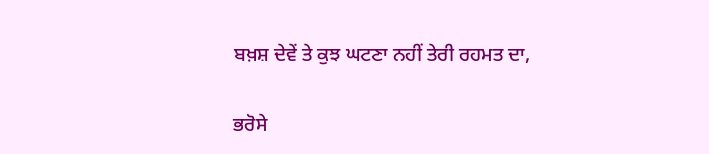ਬਖ਼ਸ਼ ਦੇਵੇਂ ਤੇ ਕੁਝ ਘਟਣਾ ਨਹੀਂ ਤੇਰੀ ਰਹਮਤ ਦਾ,

ਭਰੋਸੇ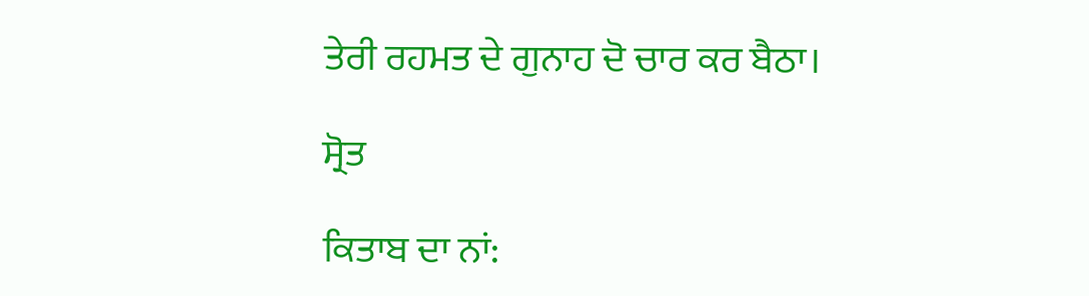ਤੇਰੀ ਰਹਮਤ ਦੇ ਗੁਨਾਹ ਦੋ ਚਾਰ ਕਰ ਬੈਠਾ।

ਸ੍ਰੋਤ

ਕਿਤਾਬ ਦਾ ਨਾਂ: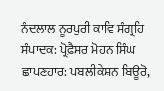ਨੰਦਲਾਲ ਨੂਰਪੁਰੀ ਕਾਵਿ ਸੰਗ੍ਰਹਿ
ਸੰਪਾਦਕ: ਪ੍ਰੋਫ਼ੈਸਰ ਮੋਹਨ ਸਿੰਘ
ਛਾਪਣਹਾਰ: ਪਬਲੀਕੇਸ਼ਨ ਬਿਊਰੋ,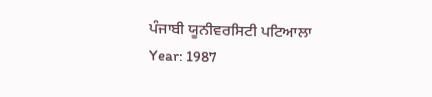ਪੰਜਾਬੀ ਯੂਨੀਵਰਸਿਟੀ ਪਟਿਆਲਾ
Year: 1987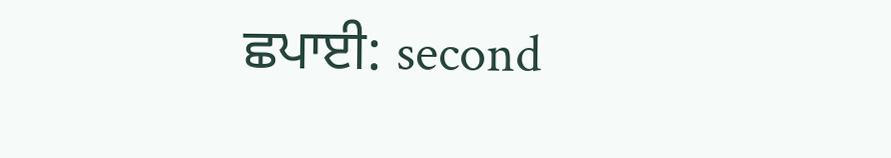ਛਪਾਈ: second